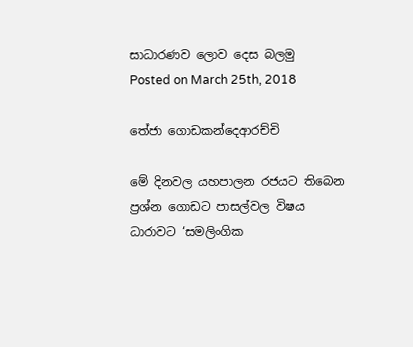සාධාරණව ලොව දෙස බලමු
Posted on March 25th, 2018

තේජා ගොඩකන්දෙආරච්චි

මේ දිනවල යහපාලන රජයට තිබෙන ප්‍රශ්න ගොඩට පාසල්වල විෂය ධාරාවට ‘සමලිංගික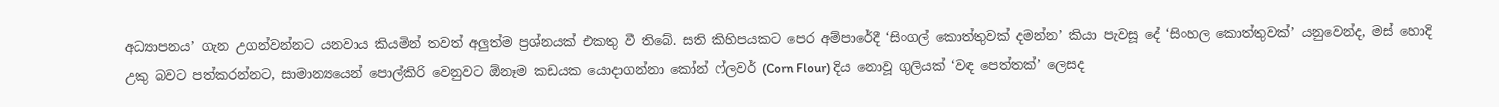අධ්‍යාපනය’ ගැන උගන්වන්නට යනවාය කියමින් තවත් අලුත්ම ප්‍රශ්නයක් එකතු වී තිබේ. සති කිහිපයකට පෙර අම්පාරේදී ‘සිංගල් කොත්තුවක් දමන්න’ කියා පැවසූ දේ ‘සිංහල කොත්තුවක්’ යනුවෙන්ද, මස් හොදි උකු බවට පත්කරන්නට, සාමාන්‍යයෙන් පොල්කිරි වෙනුවට ඕනෑම කඩයක යොදාගන්නා කෝන් ෆ්ලවර් (Corn Flour) දිය නොවූ ගුලියක් ‘වඳ පෙත්තක්’ ලෙසද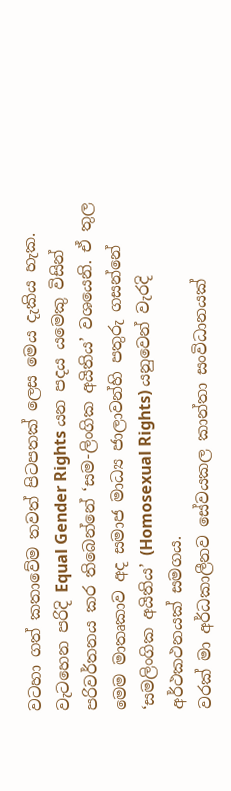වටහා ගත් කතාවේම තවත් පිටපතක් ලෙස මෙය දැකිය හැක.
වැටහෙන පරිදි Equal Gender Rights යන පදය යමෙකු විසින් පරිවර්තනය කර තිබෙන්නේ ‘සම-ලිංගික අයිතිය’ වශයෙනි. ඒ තුල මෙම මාතෘකාව අද සමාජ මාධ්‍ය ජාලාවන්හි පතුරු ගසන්නේ ‘සමලිංගික අයිතිය’ (Homosexual Rights) යනුවෙන් වැරදි අර්ථකථනයක් සමගය.
වරක් මා අර්ධකාලීනව සේවයකල කාන්තා සංවිධානයක්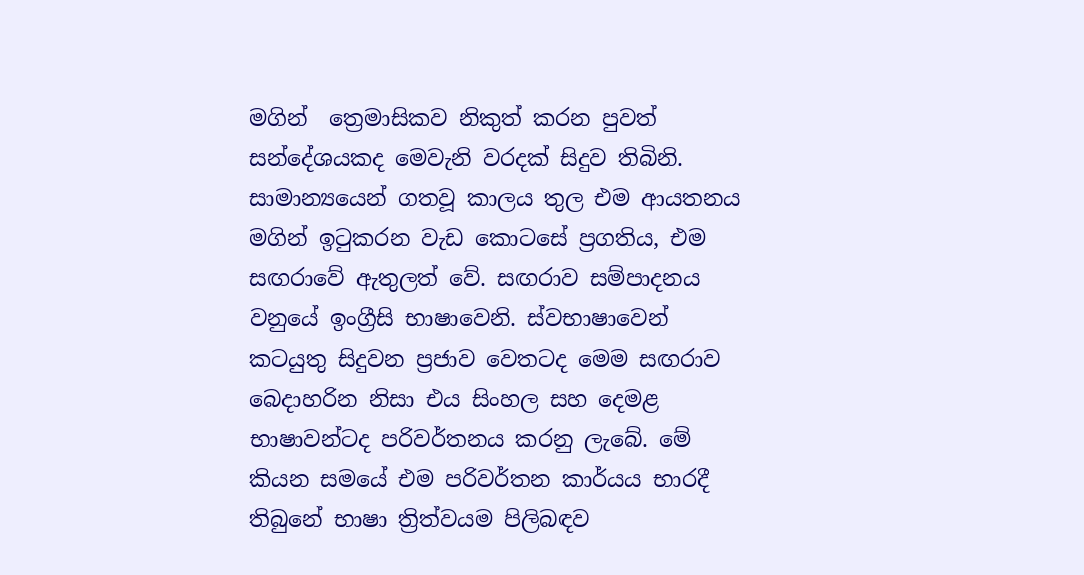මගින්  ත්‍රෙමාසිකව නිකුත් කරන පුවත් සන්දේශයකද මෙවැනි වරදක් සිදුව තිබිනි. සාමාන්‍යයෙන් ගතවූ කාලය තුල එම ආයතනය මගින් ඉටුකරන වැඩ කොටසේ ප්‍රගතිය, එම සඟරාවේ ඇතුලත් වේ. සඟරාව සම්පාදනය වනුයේ ඉංග්‍රීසි භාෂාවෙනි. ස්වභාෂාවෙන් කටයුතු සිදුවන ප්‍රජාව වෙතටද මෙම සඟරාව බෙදාහරින නිසා එය සිංහල සහ දෙමළ භාෂාවන්ටද පරිවර්තනය කරනු ලැබේ. මේ කියන සමයේ එම පරිවර්තන කාර්යය භාරදී තිබුනේ භාෂා ත්‍රිත්වයම පිලිබඳව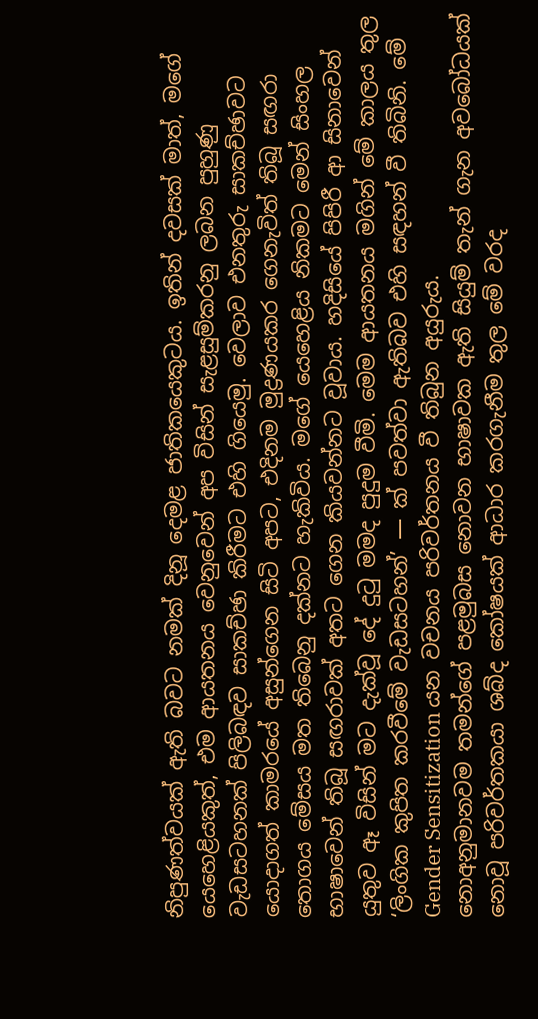නිපුණත්වයක් ඇති බවට නමක් දිනූ දෙමළ ජාතිකයෙකුටය. ඉතින් දවසක් මාත්, මගේ යෙහෙළියකුත්, එම ආයතනය වෙනුවෙන් අප විසින් සැළසුම්කරනු ලබන පුහුණු වැඩසටහනක් පිලිබඳව සාකච්ඡා කිරීමට එහි ගියෙමු. වෙලාව එනතුරු සාකච්ඡාවට යොදාගත් කාමරයේ අසුන්ගෙන සිටි අපට, එදිනම මුද්‍රණයකර ගෙනැවිත් තිබූ සඟරා තොගය මේසය මත තිබෙනු දක්නට හැකිවිය. මගේ යෙහෙළිය නිකමට මෙන් සිංහල භාෂාවෙන් තිබූ සඟරාවක් අතට ගෙන කියවන්නට වූවාය. හදිසියේ පිපිරී ආ සිනාවෙන් යුතුව ඈ විසින් මට දැක්වූ දේ දුටු මමද පුදුම වීමි. මෙම ආයතනය මගින් මේ කාලය තුල ‘ලිංගික කුපිත කරවීමේ වැඩසටහන්’ — ක් පවත්වා ඇතිබව එහි සඳහන් වී තිබිනි. මේ Gender Sensitization යන වචනය පරිවර්තනය වී තිබුන අයුරුය.
නොඅනුමානවම තමන්ගේ පළමුබස නොවන භාෂාවක ඇති සියුම් තැන් ගැන අවබෝධයක් නොවූ පරිවර්තකයා ශබ්ද කෝෂයක් ආධාර කරගැනීම තුල මේ වරද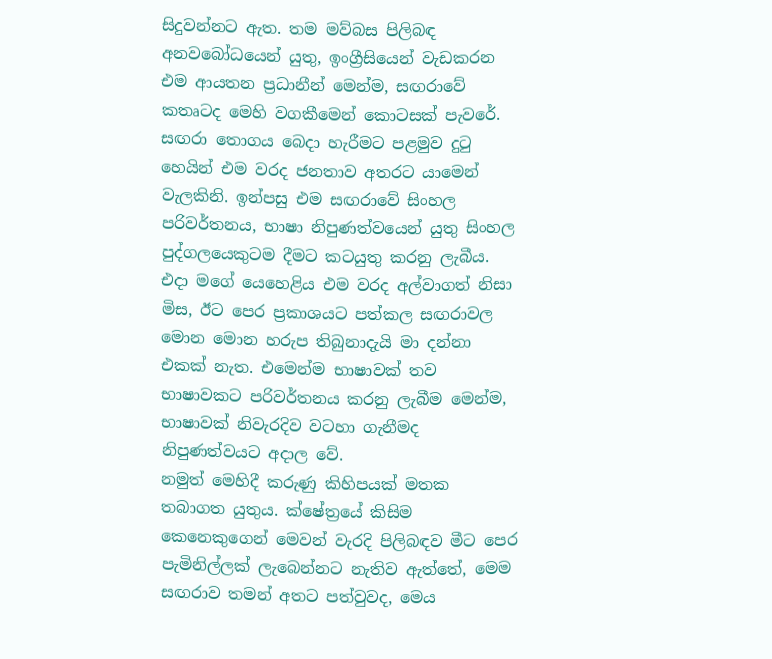සිදුවන්නට ඇත. තම මව්බස පිලිබඳ අනවබෝධයෙන් යුතු, ඉංග්‍රීසියෙන් වැඩකරන එම ආයතන ප්‍රධානීන් මෙන්ම, සඟරාවේ කතෘටද මෙහි වගකීමෙන් කොටසක් පැවරේ. සඟරා තොගය බෙදා හැරීමට පළමුව දුටු හෙයින් එම වරද ජනතාව අතරට යාමෙන් වැලකිනි. ඉන්පසු එම සඟරාවේ සිංහල පරිවර්තනය, භාෂා නිපුණත්වයෙන් යුතු සිංහල පුද්ගලයෙකුටම දීමට කටයුතු කරනු ලැබීය. එදා මගේ යෙහෙළිය එම වරද අල්වාගත් නිසා මිස, ඊට පෙර ප්‍රකාශයට පත්කල සඟරාවල මොන මොන හරුප තිබුනාදැයි මා දන්නා එකක් නැත. එමෙන්ම භාෂාවක් තව භාෂාවකට පරිවර්තනය කරනු ලැබීම මෙන්ම, භාෂාවක් නිවැරදිව වටහා ගැනීමද නිපුණත්වයට අදාල වේ.
නමුත් මෙහිදී කරුණු කිහිපයක් මතක තබාගත යුතුය. ක්ෂේත්‍රයේ කිසිම කෙනෙකුගෙන් මෙවන් වැරදි පිලිබඳව මීට පෙර පැමිනිල්ලක් ලැබෙන්නට නැතිව ඇත්තේ, මෙම සඟරාව තමන් අතට පත්වුවද, මෙය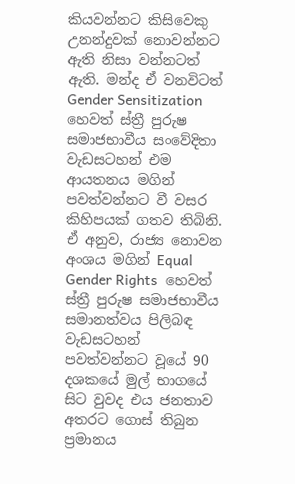කියවන්නට කිසිවෙකු උනන්දුවක් නොවන්නට ඇති නිසා වන්නටත් ඇති. මන්ද ඒ වනවිටත් Gender Sensitization හෙවත් ස්ත්‍රී පුරුෂ සමාජභාවීය සංවේදිතා වැඩසටහන් එම ආයතනය මගින් පවත්වන්නට වී වසර කිහිපයක් ගතව තිබිනි. ඒ අනුව, රාජ්‍ය නොවන අංශය මගින් Equal Gender Rights  හෙවත් ස්ත්‍රී පුරුෂ සමාජභාවීය සමානත්වය පිලිබඳ වැඩසටහන් පවත්වන්නට වූයේ 90 දශකයේ මුල් භාගයේ සිට වුවද එය ජනතාව අතරට ගොස් තිබුන ප්‍රමානය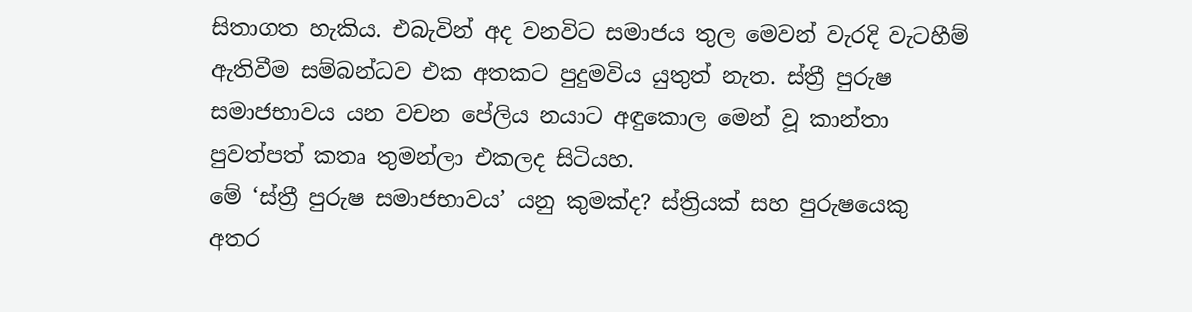සිතාගත හැකිය. එබැවින් අද වනවිට සමාජය තුල මෙවන් වැරදි වැටහීම් ඇතිවීම සම්බන්ධව එක අතකට පුදුමවිය යුතුත් නැත. ස්ත්‍රී පුරුෂ සමාජභාවය යන වචන පේලිය නයාට අඳුකොල මෙන් වූ කාන්තා පුවත්පත් කතෘ තුමන්ලා එකලද සිටියහ.
මේ ‘ස්ත්‍රී පුරුෂ සමාජභාවය’ යනු කුමක්ද? ස්ත්‍රියක් සහ පුරුෂයෙකු අතර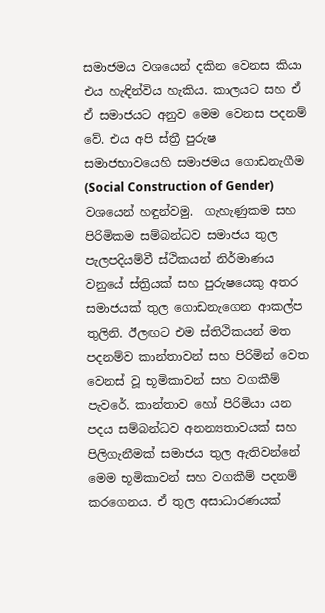සමාජමය වශයෙන් දකින වෙනස කියා එය හැඳින්විය හැකිය. කාලයට සහ ඒ ඒ සමාජයට අනුව මෙම වෙනස පදනම් වේ. එය අපි ස්ත්‍රී පුරුෂ සමාජභාවයෙහි සමාජමය ගොඩනැගීම (Social Construction of Gender)  වශයෙන් හඳුන්වමු.  ගැහැණුකම සහ පිරිමිකම සම්බන්ධව සමාජය තුල පැලපදියම්වී ස්ථිකයන් නිර්මාණය වනුයේ ස්ත්‍රියක් සහ පුරුෂයෙකු අතර සමාජයක් තුල ගොඩනැගෙන ආකල්ප තුලිනි. ඊලඟට එම ස්තිථිකයන් මත පදනම්ව කාන්තාවන් සහ පිරිමින් වෙත වෙනස් වූ භූමිකාවන් සහ වගකීම් පැවරේ. කාන්තාව හෝ පිරිමියා යන පදය සම්බන්ධව අනන්‍යතාවයක් සහ පිලිගැනීමක් සමාජය තුල ඇතිවන්නේ මෙම භූමිකාවන් සහ වගකීම් පදනම් කරගෙනය. ඒ තුල අසාධාරණයක්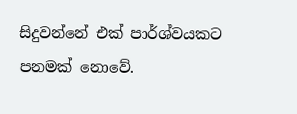සිදුවන්නේ එක් පාර්ශ්වයකට පනමක් නොවේ.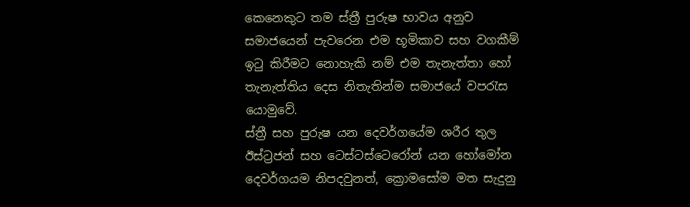කෙනෙකුට තම ස්ත්‍රී පුරුෂ භාවය අනුව සමාජයෙන් පැවරෙන එම භූමිකාව සහ වගකීම් ඉටු කිරීමට නොහැකි නම් එම තැනැත්තා හෝ තැනැත්තිය දෙස නිතැතින්ම සමාජයේ වපරැස යොමුවේ.
ස්ත්‍රී සහ පුරුෂ යන දෙවර්ගයේම ශරීර තුල ඊස්ට්‍රජන් සහ ටෙස්ටස්ටෙරෝන් යන හෝමෝන දෙවර්ගයම නිපදවුනත්, ක්‍රොමසෝම මත සැදුනු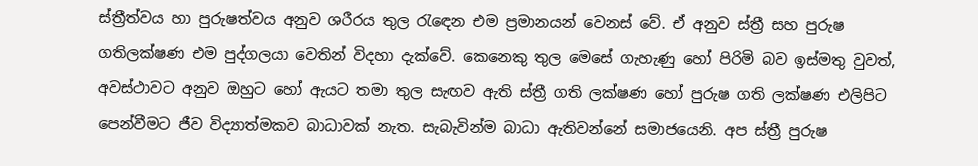ස්ත්‍රීත්වය හා පුරුෂත්වය අනුව ශරීරය තුල රැඳෙන එම ප්‍රමානයන් වෙනස් වේ. ඒ අනුව ස්ත්‍රී සහ පුරුෂ ගතිලක්ෂණ එම පුද්ගලයා වෙතින් විදහා දැක්වේ. කෙනෙකු තුල මෙසේ ගැහැණු හෝ පිරිමි බව ඉස්මතු වුවත්, අවස්ථාවට අනුව ඔහුට හෝ ඇයට තමා තුල සැඟව ඇති ස්ත්‍රී ගති ලක්ෂණ හෝ පුරුෂ ගති ලක්ෂණ එලිපිට පෙන්වීමට ජීව විද්‍යාත්මකව බාධාවක් නැත. සැබැවින්ම බාධා ඇතිවන්නේ සමාජයෙනි. අප ස්ත්‍රී පුරුෂ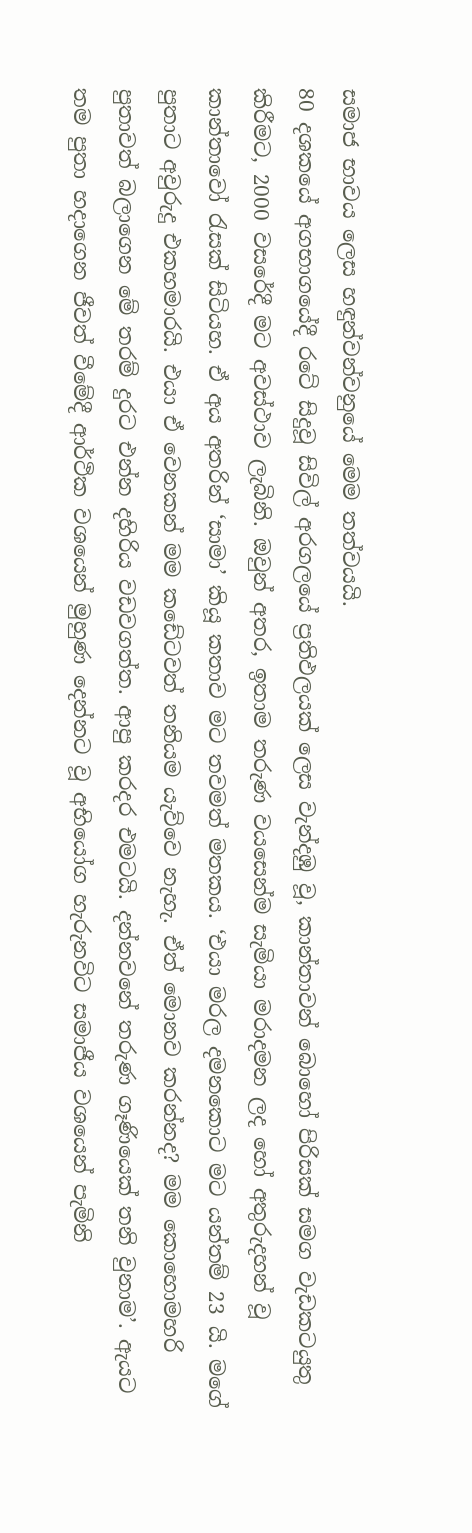සමාජ භාවය ලෙස හඳුන්වන්වනුයේ මෙම තත්වයයි.
80 දශකයේ අගභාගයේදී රටේ සිදුවූ සිවිල් අරගලයේ ප්‍රතිඵලයක් ලෙස වැන්දඹු වූ, කාන්තාවන් බොහෝ පිරිසක් සමග වැඩකටයුතු කිරීමට, 2000 වසරේදී මට අවස්ථාව ලැබිනි. ඔවුන් අතර, ඉතාම තරුණ වයසෙන්ම සැමියා මරාදමන ලද හෝ අතුරුදහන් වූ කාන්තාවෝ රැසක් සිටියහ. ඒ අය අතරින් ‘සාමා’ කියූ කතාව මට තවමත් මතකය. ‘එයා මරල දමනකොට මට යන්තම් 23 යි. මගේ පුතාට අවුරුදු එකහමාරයි. එයා ඒ වෙනකන් මම කඩේටවත් තනියම යැව්වෙ නැහැ. ඒත් මොනව කරන්නද? මම කොහොමහරි පුතාවත් බලාගෙන මේ තරම් දුරට එන්න දහිරිය වඩවගත්ත. ආපු කරදර එමටයි. දන්නවනේ තරුණ ගෑණියෙක් තනි වුනාම’. ඇයට තම පුතා හදාගෙන ජීවත් වීමේදී ආර්ථික වශයෙන් මුහුණ දෙන්නට වූ අභියෝග හැරුනවිට සමාජීය වශයෙන් පැමිනි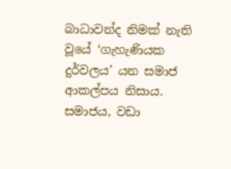බාධාවන්ද නිමක් නැති වූයේ ‘ගැහැණියක දුර්වලය’ යන සමාජ ආකල්පය නිසාය. සමාජය, වඩා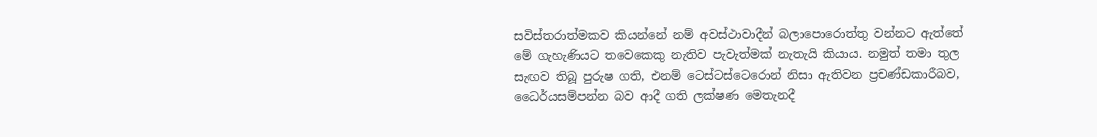සවිස්තරාත්මකව කියන්නේ නම් අවස්ථාවාදීන් බලාපොරොත්තු වන්නට ඇත්තේ මේ ගැහැණියට තවෙකෙකු නැතිව පැවැත්මක් නැතැයි කියාය. නමුත් තමා තුල සැඟව තිබූ පුරුෂ ගති, එනම් ටෙස්ටස්ටෙරොන් නිසා ඇතිවන ප්‍රචණ්ඩකාරීබව, ධෛර්යසම්පන්න බව ආදී ගති ලක්ෂණ මෙතැනදී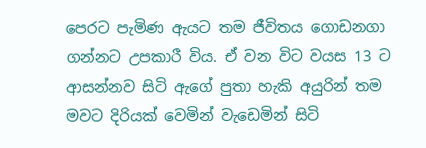පෙරට පැමිණ ඇයට තම ජීවිතය ගොඩනගා ගන්නට උපකාරී විය. ඒ වන විට වයස 13 ට ආසන්නව සිටි ඇගේ පුතා හැකි අයුරින් තම මවට දිරියක් වෙමින් වැඩෙමින් සිටි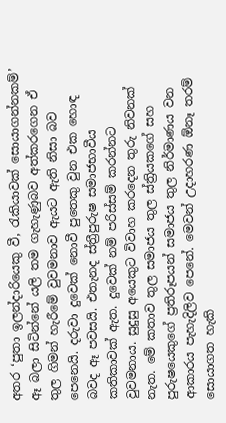අතර ‘පුතා ඉලන්දාරියෙකු වී, රැකියාවක් සොයාගන්නකම්’ ඈ බලා සිටින්නේ යලි තම ගැහැණුබව අත්කරගෙන ඒ තුල ගිමන් හැරීමේ වුවමනාව ඇයට ඇති නිසා බව පෙනෙයි. දරුවා දුවෙක් නොවී පුතෙකු වුන එක හොඳ බවද ඈ පවසයි. එතැනද ස්ත්‍රීපුරුෂ සමාජභාවීය කතිකාවක් ඇත. දුවෙක් නම් පරිස්සම් කරන්නට වුවමනාය. සුදුසු අයෙකුට විවාහ කරදෙන තුරු නිවනක් නැත. මේ කතාව තුල සමාජය තුල ස්ත්‍රියකගේ සහ පුරුෂයෙකුගේ ප්‍රතිරූපයන් සමාජය තුල නිර්මාණය වන ආකාරය පැහැදිලිව පෙනේ. මෙවන් උදාහරණ ඕනෑ තරම් සොයාගත හැකි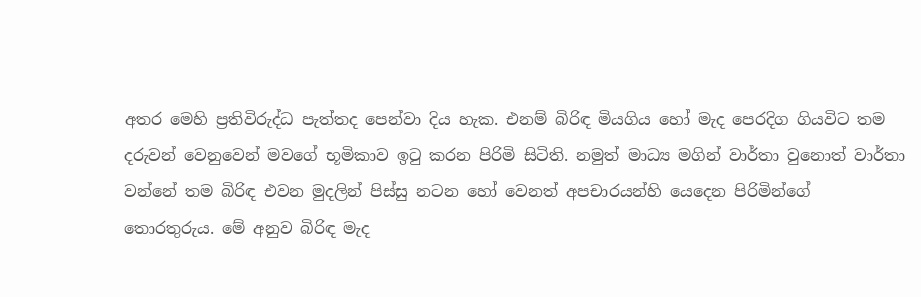අතර මෙහි ප්‍රතිවිරුද්ධ පැත්තද පෙන්වා දිය හැක. එනම් බිරිඳ මියගිය හෝ මැද පෙරදිග ගියවිට තම දරුවන් වෙනුවෙන් මවගේ භූමිකාව ඉටු කරන පිරිමි සිටිති. නමුත් මාධ්‍ය මගින් වාර්තා වුනොත් වාර්තා වන්නේ තම බිරිඳ එවන මුදලින් පිස්සු නටන හෝ වෙනත් අපචාරයන්හි යෙදෙන පිරිමින්ගේ තොරතුරුය. මේ අනුව බිරිඳ මැද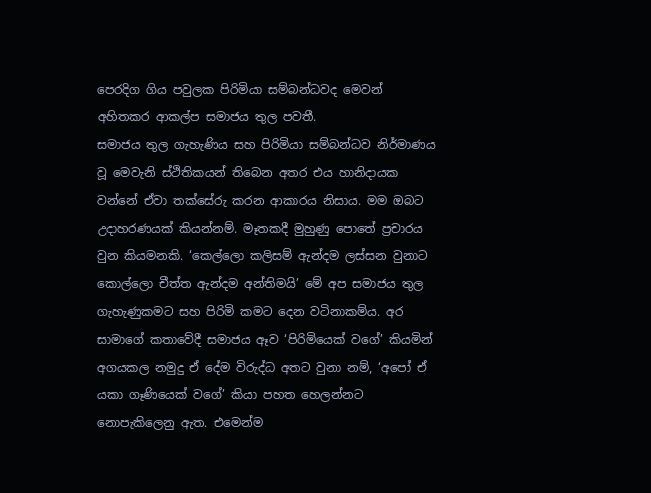පෙරදිග ගිය පවුලක පිරිමියා සම්බන්ධවද මෙවන් අහිතකර ආකල්ප සමාජය තුල පවතී.
සමාජය තුල ගැහැණිය සහ පිරිමියා සම්බන්ධව නිර්මාණය වූ මෙවැනි ස්ථිතිකයන් තිබෙන අතර එය හානිදායක වන්නේ ඒවා තක්සේරු කරන ආකාරය නිසාය. මම ඔබට උදාහරණයක් කියන්නම්. මෑතකදී මුහුණු පොතේ ප්‍රචාරය වුන කියමනකි. ‘කෙල්ලො කලිසම් ඇන්දම ලස්සන වුනාට කොල්ලො චීත්ත ඇන්දම අන්තිමයි’ මේ අප සමාජය තුල ගැහැණුකමට සහ පිරිමි කමට දෙන වටිනාකම්ය. අර සාමාගේ කතාවේදී සමාජය ඈව ‘පිරිමියෙක් වගේ’ කියමින් අගයකල නමුදු ඒ දේම විරුද්ධ අතට වුනා නම්, ‘අපෝ ඒ යකා ගෑණියෙක් වගේ’ කියා පහත හෙලන්නට නොපැකිලෙනු ඇත. එමෙන්ම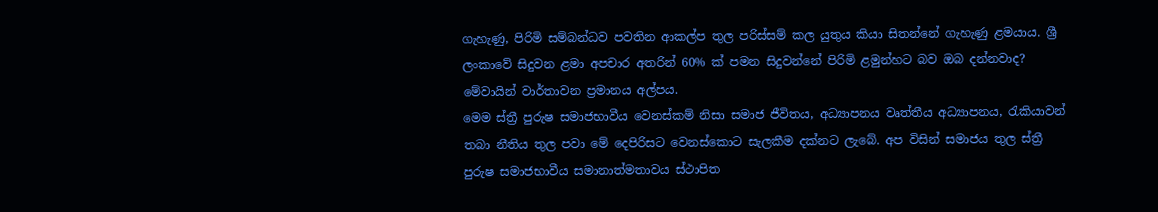ගැහැණු, පිරිමි සම්බන්ධව පවතින ආකල්ප තුල පරිස්සම් කල යුතුය කියා සිතන්නේ ගැහැණු ළමයාය. ශ්‍රී ලංකාවේ සිදුවන ළමා අපචාර අතරින් 60% ක් පමන සිදුවන්නේ පිරිමි ළමුන්හට බව ඔබ දන්නවාද? මේවායින් වාර්තාවන ප්‍රමානය අල්පය.
මෙම ස්ත්‍රී පුරුෂ සමාජභාවීය වෙනස්කම් නිසා සමාජ ජීවිතය, අධ්‍යාපනය වෘත්තීය අධ්‍යාපනය, රැකියාවන් තබා නීතිය තුල පවා මේ දෙපිරිසට වෙනස්කොට සැලකීම දක්නට ලැබේ. අප විසින් සමාජය තුල ස්ත්‍රී පුරුෂ සමාජභාවීය සමානාත්මතාවය ස්ථාපිත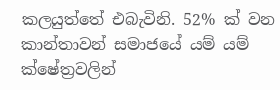කලයුත්තේ එබැවිනි. 52% ක් වන කාන්තාවන් සමාජයේ යම් යම් ක්ෂේත්‍රවලින්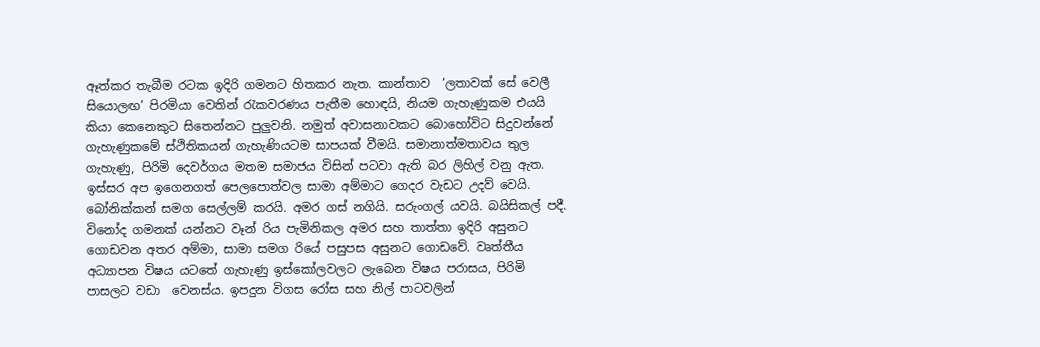ඈත්කර තැබීම රටක ඉදිරි ගමනට හිතකර නැත. කාන්තාව  ‘ලතාවක් සේ වෙලී සියොලඟ’ පිරමියා වෙතින් රැකවරණය පැතීම හොඳයි, නියම ගැහැණුකම එයයි කියා කෙනෙකුට සිතෙන්නට පුලුවනි. නමුත් අවාසනාවකට බොහෝවිට සිදුවන්නේ ගැහැණුකමේ ස්ථිතිකයන් ගැහැණියටම සාපයක් වීමයි. සමානාත්මතාවය තුල ගැහැණු, පිරිමි දෙවර්ගය මතම සමාජය විසින් පටවා ඇති බර ලිහිල් වනු ඇත.
ඉස්සර අප ඉගෙනගත් පෙලපොත්වල සාමා අම්මාට ගෙදර වැඩට උදව් වෙයි. බෝනික්කන් සමග සෙල්ලම් කරයි. අමර ගස් නගියි. සරුංගල් යවයි. බයිසිකල් පදී. විනෝද ගමනක් යන්නට වෑන් රිය පැමිනිකල අමර සහ තාත්තා ඉදිරි අසුනට ගොඩවන අතර අම්මා, සාමා සමග රියේ පසුපස අසුනට ගොඩවේ. වෘත්තීය අධ්‍යාපන විෂය යටතේ ගැහැණු ඉස්කෝලවලට ලැබෙන විෂය පරාසය, පිරිමි පාසලට වඩා  වෙනස්ය. ඉපදුන විගස රෝස සහ නිල් පාටවලින්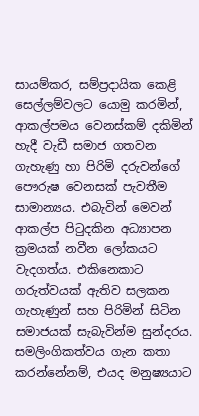සායම්කර, සම්ප්‍රදායික කෙළි සෙල්ලම්වලට යොමු කරමින්, ආකල්පමය වෙනස්කම් දකිමින් හැදී වැඩී සමාජ ගතවන ගැහැණු හා පිරිමි දරුවන්ගේ පෞරුෂ වෙනසක් පැවතීම සාමාන්‍යය. එබැවින් මෙවන් ආකල්ප පිටුදකින අධ්‍යාපන ක්‍රමයක් නවීන ලෝකයට වැදගත්ය. එකිනෙකාට ගරුත්වයක් ඇතිව සලකන ගැහැණුන් සහ පිරිමින් සිටින සමාජයක් සැබැවින්ම සුන්දරය.
සමලිංගිකත්වය ගැන කතා කරන්නේනම්, එයද මනුෂ්‍යයාට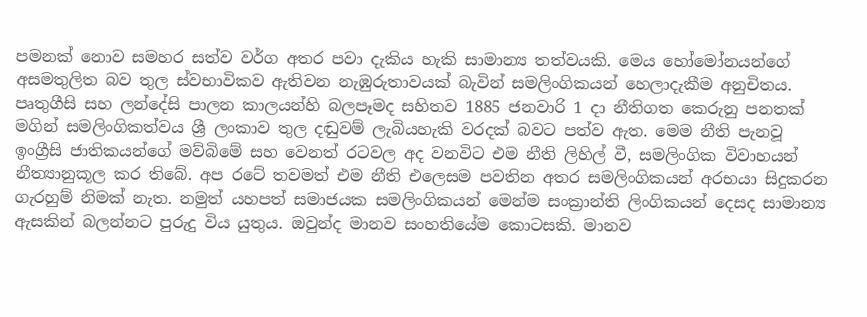පමනක් නොව සමහර සත්ව වර්ග අතර පවා දැකිය හැකි සාමාන්‍ය තත්වයකි. මෙය හෝමෝනයන්ගේ අසමතුලිත බව තුල ස්වභාවිකව ඇතිවන නැඹුරුතාවයක් බැවින් සමලිංගිකයන් හෙලාදැකීම අනුචිතය. පෘතුගීසි සහ ලන්දේසි පාලන කාලයන්හි බලපෑමද සහිතව 1885 ජනවාරි 1 දා නීතිගත කෙරුනු පනතක් මගින් සමලිංගිකත්වය ශ්‍රී ලංකාව තුල දඬුවම් ලැබියහැකි වරදක් බවට පත්ව ඇත. මෙම නීති පැනවූ ඉංග්‍රීසි ජාතිකයන්ගේ මව්බිමේ සහ වෙනත් රටවල අද වනවිට එම නීති ලිහිල් වී, සමලිංගික විවාහයන් නීත්‍යානුකූල කර තිබේ. අප රටේ තවමත් එම නීති එලෙසම පවතින අතර සමලිංගිකයන් අරභයා සිදුකරන ගැරහුම් නිමක් නැත. නමුත් යහපත් සමාජයක සමලිංගිකයන් මෙන්ම සංක්‍රාන්ති ලිංගිකයන් දෙසද සාමාන්‍ය ඇසකින් බලන්නට පුරුදු විය යුතුය. ඔවුන්ද මානව සංහතියේම කොටසකි. මානව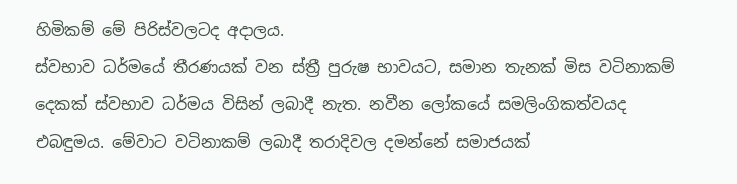හිමිකම් මේ පිරිස්වලටද අදාලය.
ස්වභාව ධර්මයේ තීරණයක් වන ස්ත්‍රී පුරුෂ භාවයට, සමාන තැනක් මිස වටිනාකම් දෙකක් ස්වභාව ධර්මය විසින් ලබාදී නැත. නවීන ලෝකයේ සමලිංගිකත්වයද එබඳුමය. මේවාට වටිනාකම් ලබාදී තරාදිවල දමන්නේ සමාජයක්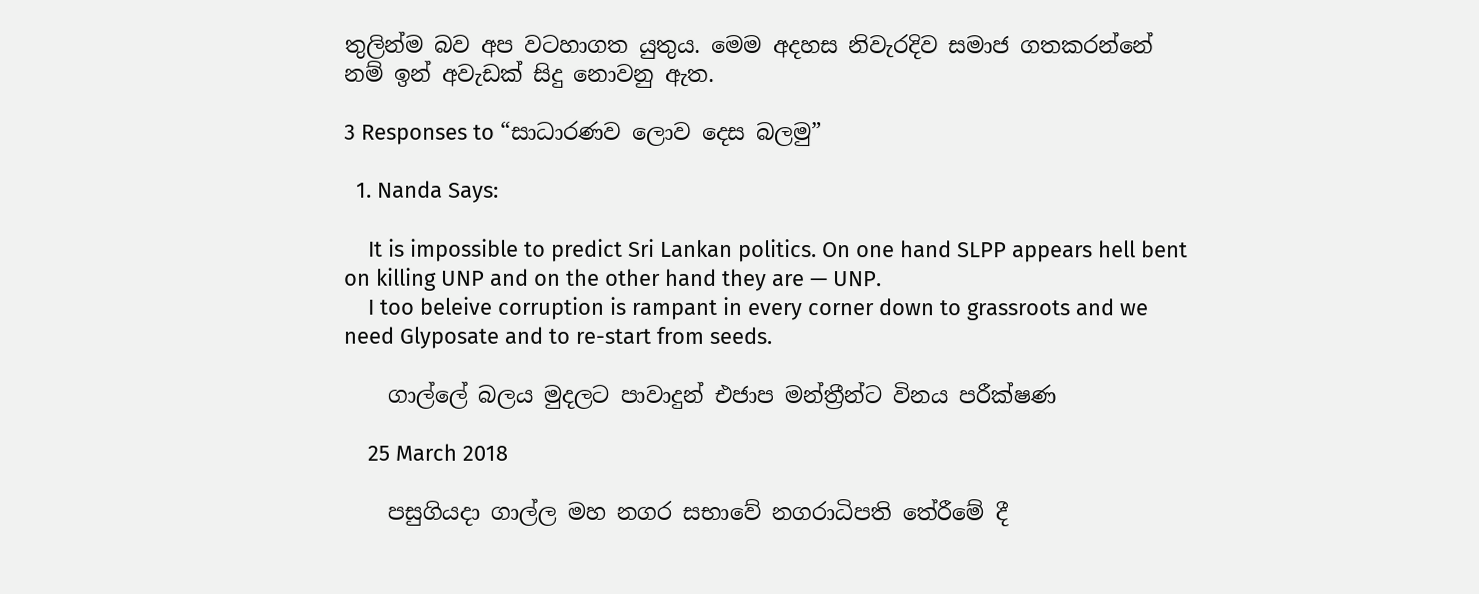තුලින්ම බව අප වටහාගත යුතුය. මෙම අදහස නිවැරදිව සමාජ ගතකරන්නේ නම් ඉන් අවැඩක් සිදු නොවනු ඇත.

3 Responses to “සාධාරණව ලොව දෙස බලමු”

  1. Nanda Says:

    It is impossible to predict Sri Lankan politics. On one hand SLPP appears hell bent on killing UNP and on the other hand they are — UNP.
    I too beleive corruption is rampant in every corner down to grassroots and we need Glyposate and to re-start from seeds.

    ගාල්ලේ බලය මුදලට පාවාදුන් එජාප මන්ත්‍රීන්ට විනය පරීක්ෂණ

    25 March 2018

    පසුගියදා ගාල්ල මහ නගර සභාවේ නගරාධිපති තේරීමේ දී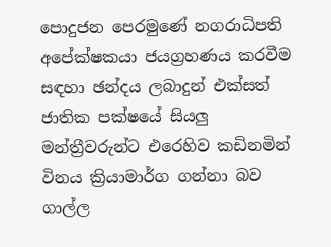පොදුජන පෙරමුණේ නගරාධිපති අපේක්ෂකයා ජයග්‍රහණය කරවීම සඳහා ඡන්දය ලබාදුන් එක්සත් ජාතික පක්ෂයේ සියලු මන්ත්‍රීවරුන්ට එරෙහිව කඩිනමින් විනය ක්‍රියාමාර්ග ගන්නා බව ගාල්ල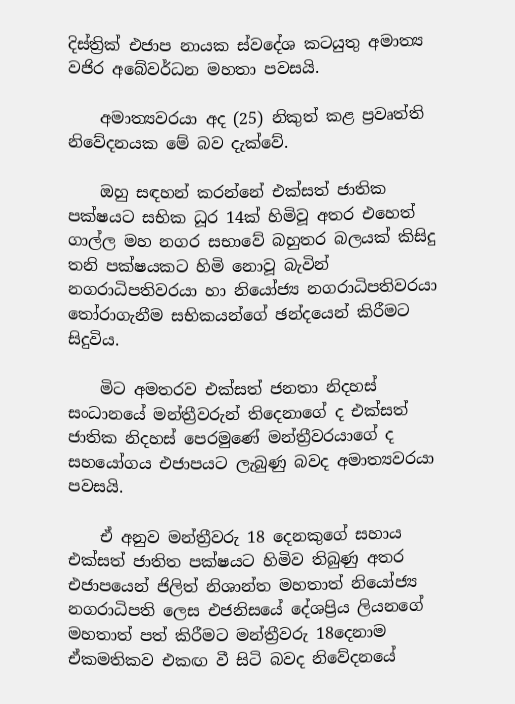දිස්ත්‍රික් එජාප නායක ස්වදේශ කටයුතු අමාත්‍ය වජිර අබේවර්ධන මහතා පවසයි.

    අමාත්‍යවරයා අද (25) නිකුත් කළ ප්‍රවෘත්ති නිවේදනයක මේ බව දැක්වේ.

    ඔහු සඳහන් කරන්නේ එක්සත් ජාතික පක්ෂයට සභික ධූර 14ක් හිමිවූ අතර එහෙත් ගාල්ල මහ නගර සභාවේ බහුතර බලයක් කිසිදු තනි පක්ෂයකට හිමි නොවූ බැවින් නගරාධිපතිවරයා හා නියෝජ්‍ය නගරාධිපතිවරයා තෝරාගැනීම සභිකයන්ගේ ඡන්දයෙන් කිරීමට සිදුවිය.

    මිට අමතරව එක්සත් ජනතා නිදහස් සංධානයේ මන්ත්‍රීවරුන් තිදෙනාගේ ද එක්සත් ජාතික නිදහස් පෙරමුණේ මන්ත්‍රීවරයාගේ ද සහයෝගය එජාපයට ලැබුණු බවද අමාත්‍යවරයා පවසයි.

    ඒ අනුව මන්ත්‍රීවරු 18 දෙනකුගේ සහාය එක්සත් ජාතිත පක්ෂයට හිමිව තිබුණු අතර එජාපයෙන් ජිලිත් නිශාන්ත මහතාත් නියෝජ්‍ය නගරාධිපති ලෙස එජනිසයේ දේශප්‍රිය ලියනගේ මහතාත් පත් කිරීමට මන්ත්‍රීවරු 18දෙනාම ඒකමතිකව එකඟ වී සිටි බවද නිවේදනයේ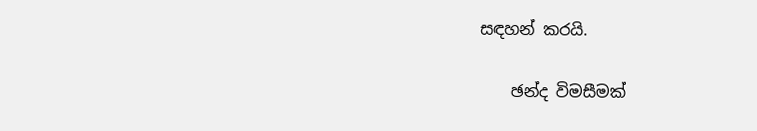සඳහන් කරයි.

    ඡන්ද විමසීමක්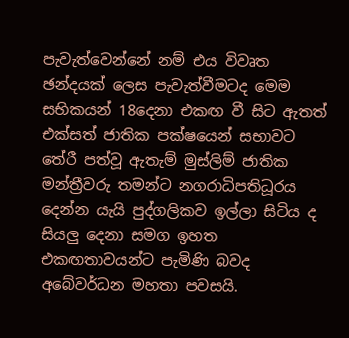පැවැත්වෙන්නේ නම් එය විවෘත ඡන්දයක් ලෙස පැවැත්වීමටද මෙම සභිකයන් 18දෙනා එකඟ වී සිට ඇතත් එක්සත් ජාතික පක්ෂයෙන් සභාවට තේරී පත්වූ ඇතැම් මුස්ලිම් ජාතික මන්ත්‍රීවරු තමන්ට නගරාධිපතිධූරය දෙන්න යැයි පුද්ගලිකව ඉල්ලා සිටිය ද සියලු දෙනා සමග ඉහත එකඟතාවයන්ට පැමිණි බවද අබේවර්ධන මහතා පවසයි.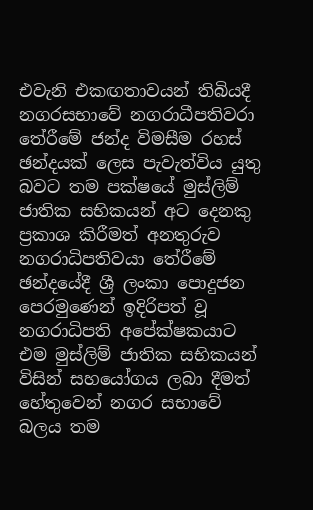එවැනි එකඟතාවයන් තිබියදී නගරසභාවේ නගරාධීපතිවරා තේරීමේ ජන්ද විමසීම රහස් ඡන්දයක් ලෙස පැවැත්විය යුතු බවට තම පක්ෂයේ මුස්ලිම් ජාතික සභිකයන් අට දෙනකු ප්‍රකාශ කිරීමත් අනතුරුව නගරාධිපතිවයා තේරීමේ ඡන්දයේදී ශ්‍රී ලංකා පොදුජන පෙරමුණෙන් ඉදිරිපත් වූ නගරාධිපති අපේක්ෂකයාට එම මුස්ලිම් ජාතික සභිකයන් විසින් සහයෝගය ලබා දීමත් හේතුවෙන් නගර සභාවේ බලය තම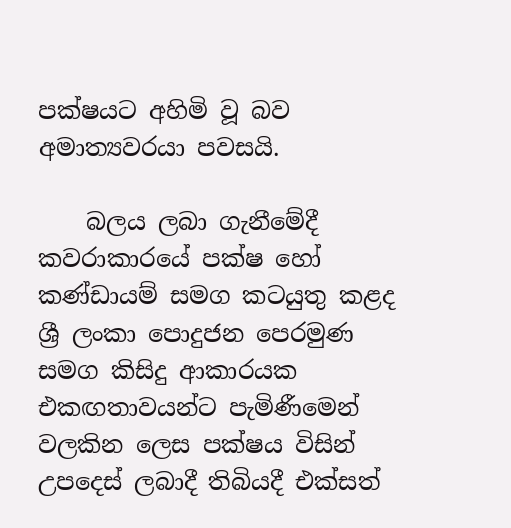පක්ෂයට අහිමි වූ බව අමාත්‍යවරයා පවසයි.

    බලය ලබා ගැනීමේදී කවරාකාරයේ පක්ෂ හෝ කණ්ඩායම් සමග කටයුතු කළද ශ්‍රී ලංකා පොදුජන පෙරමුණ සමග කිසිදු ආකාරයක එකඟතාවයන්ට පැමිණීමෙන් වලකින ලෙස පක්ෂය විසින් උපදෙස් ලබාදී තිබියදී එක්සත්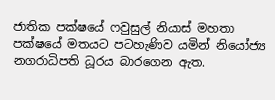ජාතික පක්ෂයේ ෆවුසුල් නියාස් මහතා පක්ෂයේ මතයට පටහැණිව යමින් නියෝජ්‍ය නගරාධිපති ධූරය බාරගෙන ඇත.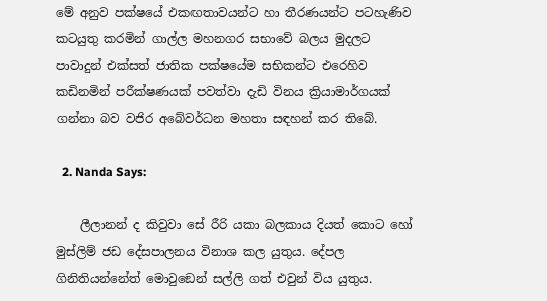මේ අනුව පක්ෂයේ එකඟතාවයන්ට හා තීරණයන්ට පටහැණිව කටයුතු කරමින් ගාල්ල මහනගර සභාවේ බලය මුදලට පාවාදුන් එක්සත් ජාතික පක්ෂයේම සභිකන්ට එරෙහිව කඩිනමින් පරීක්ෂණයක් පවත්වා දැඩි විනය ක්‍රියාමාර්ගයක් ගන්නා බව වජිර අබේවර්ධන මහතා සඳහන් කර තිබේ.

  2. Nanda Says:

    ලීලානන් ද කිවුවා සේ රීරි යකා බලකාය දියත් කොට හෝ මුස්ලිම් ජඩ දේසපාලනය විනාශ කල යුතුය. දේපල ගිනිතියන්නේත් මොවුඞෙන් සල්ලි ගත් එවුන් විය යුතුය.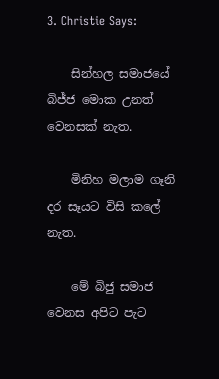3. Christie Says:

    සින්හල සමාජයේ බිජ්ජ මොක උනත් වෙනසක් නැත.

    මිනිහ මලාම ගෑනි දර සෑයට විසි කලේ නැත.

    මේ බිජු සමාජ වෙනස අපිට පැට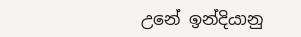උනේ ඉන්දියානු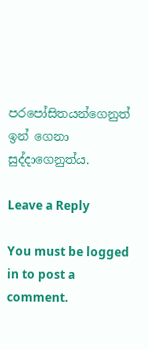පරපෝසිතයන්ගෙනුත් ඉන් ගෙනා සුද්දාගෙනුත්ය.

Leave a Reply

You must be logged in to post a comment.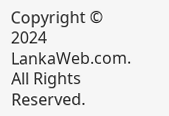Copyright © 2024 LankaWeb.com. All Rights Reserved.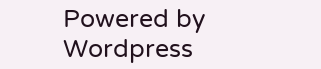Powered by Wordpress